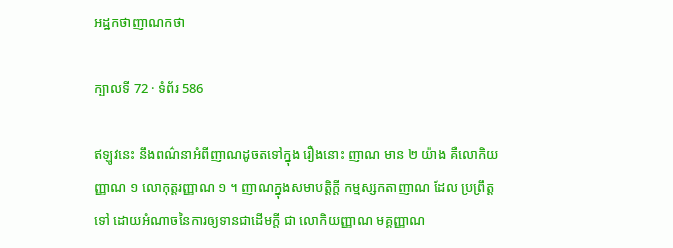អដ្ឋកថាញាណកថា

ក្បាលទី 72 · ទំព័រ 586

ឥឡូវនេះ នឹងពណ៌នាអំពីញាណដូចតទៅក្នុង រឿងនោះ ញាណ មាន ២ យ៉ាង គឺលោកិយញ្ញាណ ១ លោកុត្តរញ្ញាណ ១ ។ ញាណក្នុងសមាបត្តិក្តី កម្មស្សកតាញាណ ដែល ប្រព្រឹត្តទៅ ដោយអំណាចនៃការឲ្យទានជាដើមក្តី ជា លោកិយញ្ញាណ មគ្គញ្ញាណ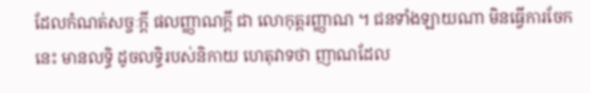ដែលកំណត់សច្ចៈក្តី ផលញ្ញាណក្តី ជា លោកុត្តរញ្ញាណ ។ ជនទាំងឡាយណា មិនធ្វើការចែកនេះ មានលទ្ធិ ដូចលទ្ធិរបស់និកាយ ហេតុវាទថា ញាណដែល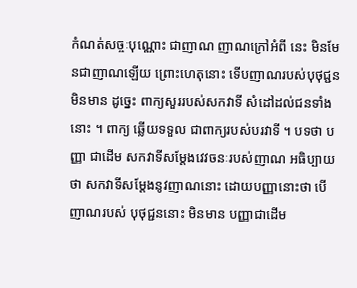កំណត់សច្ចៈបុណ្ណោះ ជាញាណ ញាណក្រៅអំពី នេះ មិនមែនជាញាណឡើយ ព្រោះហេតុនោះ ទើបញាណរបស់បុថុជ្ជន មិនមាន ដូច្នេះ ពាក្យសួររបស់សកវាទី សំដៅដល់ជនទាំងនោះ ។ ពាក្យ ឆ្លើយទទួល ជាពាក្យរបស់បរវាទី ។ បទថា បញ្ញា ជាដើម សកវាទីសម្តែងវេវចនៈរបស់ញាណ អធិប្បាយ ថា សកវាទីសម្តែងនូវញាណនោះ ដោយបញ្ញានោះថា បើញាណរបស់ បុថុជ្ជននោះ មិនមាន បញ្ញាជាដើម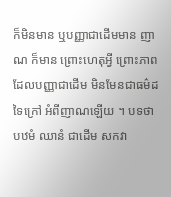ក៏មិនមាន ឬបញ្ញាជាដើមមាន ញាណ ក៏មាន ព្រោះហេតុអ្វី ព្រោះភាពដែលបញ្ញាជាដើម មិនមែនជាធម៌ដទៃក្រៅ អំពីញាណឡើយ ។ បទថា បឋមំ ឈានំ ជាដើម សកវា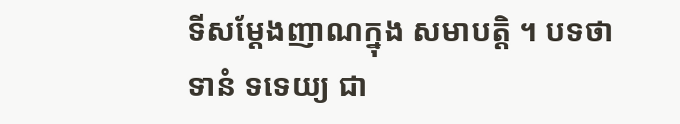ទីសម្តែងញាណក្នុង សមាបត្តិ ។ បទថា ទានំ ទទេយ្យ ជា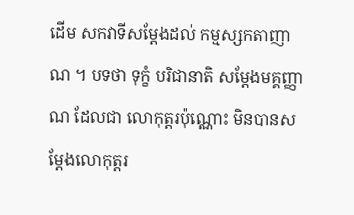ដើម សកវាទីសម្តែងដល់ កម្មស្សកតាញាណ ។ បទថា ទុក្ខំ បរិជានាតិ សម្តែងមគ្គញ្ញាណ ដែលជា លោកុត្តរប៉ុណ្ណោះ មិនបានសម្តែងលោកុត្តរ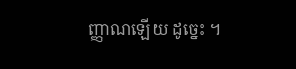ញ្ញាណឡើយ ដូច្នេះ ។